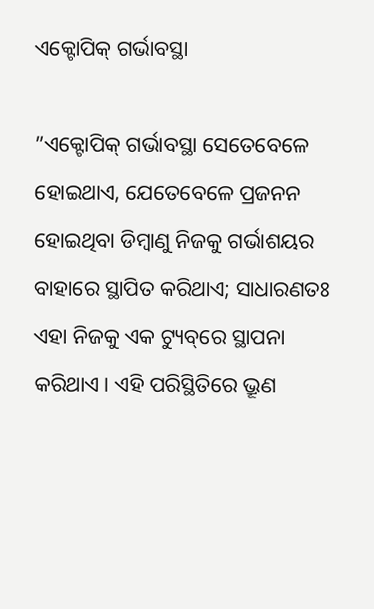ଏକ୍ଟୋପିକ୍‌ ଗର୍ଭାବସ୍ଥା

”ଏକ୍ଟୋପିକ୍‌ ଗର୍ଭାବସ୍ଥା ସେତେବେଳେ ହୋଇଥାଏ, ଯେତେବେଳେ ପ୍ରଜନନ ହୋଇଥିବା ଡିମ୍ବାଣୁ ନିଜକୁ ଗର୍ଭାଶୟର ବାହାରେ ସ୍ଥାପିତ କରିଥାଏ; ସାଧାରଣତଃ ଏହା ନିଜକୁ ଏକ ଟ୍ୟୁବ୍‌ରେ ସ୍ଥାପନା କରିଥାଏ। ଏହି ପରିସ୍ଥିତିରେ ଭ୍ରୂଣ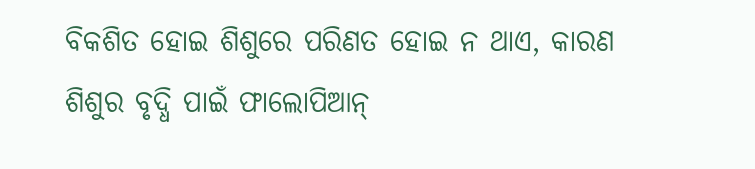ବିକଶିତ ହୋଇ ଶିଶୁରେ ପରିଣତ ହୋଇ ନ ଥାଏ, କାରଣ ଶିଶୁର ବୃଦ୍ଧି ପାଇଁ ଫାଲୋପିଆନ୍‌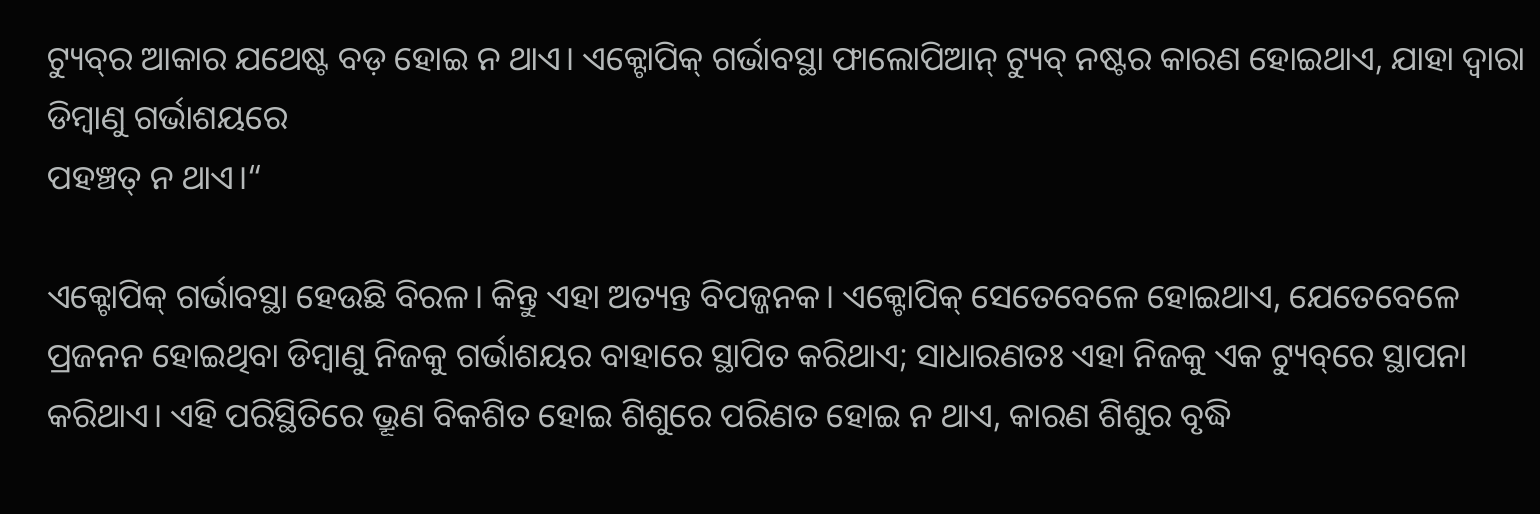ଟ୍ୟୁବ୍‌ର ଆକାର ଯଥେଷ୍ଟ ବଡ଼ ହୋଇ ନ ଥାଏ। ଏକ୍ଟୋପିକ୍‌ ଗର୍ଭାବସ୍ଥା ଫାଲୋପିଆନ୍‌ ଟ୍ୟୁବ୍‌ ନଷ୍ଟର କାରଣ ହୋଇଥାଏ, ଯାହା ଦ୍ୱାରା ଡିମ୍ବାଣୁ ଗର୍ଭାଶୟରେ
ପହଞ୍ଚତ୍ ନ ଥାଏ।“

ଏକ୍ଟୋପିକ୍‌ ଗର୍ଭାବସ୍ଥା ହେଉଛି ବିରଳ। କିନ୍ତୁ ଏହା ଅତ୍ୟନ୍ତ ବିପଜ୍ଜନକ। ଏକ୍ଟୋପିକ୍‌ ସେତେବେଳେ ହୋଇଥାଏ, ଯେତେବେଳେ ପ୍ରଜନନ ହୋଇଥିବା ଡିମ୍ବାଣୁ ନିଜକୁ ଗର୍ଭାଶୟର ବାହାରେ ସ୍ଥାପିତ କରିଥାଏ; ସାଧାରଣତଃ ଏହା ନିଜକୁ ଏକ ଟ୍ୟୁବ୍‌ରେ ସ୍ଥାପନା କରିଥାଏ। ଏହି ପରିସ୍ଥିତିରେ ଭ୍ରୂଣ ବିକଶିତ ହୋଇ ଶିଶୁରେ ପରିଣତ ହୋଇ ନ ଥାଏ, କାରଣ ଶିଶୁର ବୃଦ୍ଧି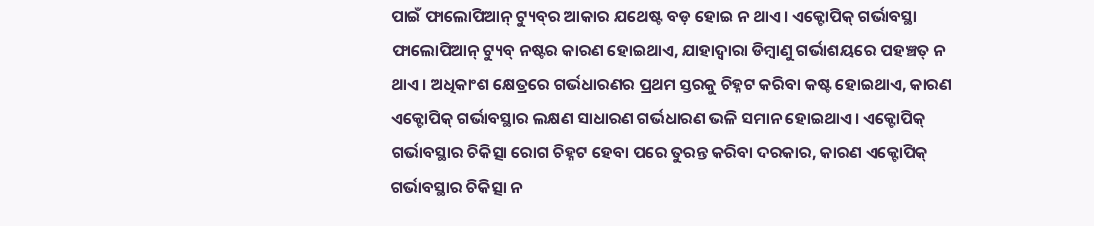ପାଇଁ ଫାଲୋପିଆନ୍‌ ଟ୍ୟୁବ୍‌ର ଆକାର ଯଥେଷ୍ଟ ବଡ଼ ହୋଇ ନ ଥାଏ। ଏକ୍ଟୋପିକ୍‌ ଗର୍ଭାବସ୍ଥା ଫାଲୋପିଆନ୍‌ ଟ୍ୟୁବ୍‌ ନଷ୍ଟର କାରଣ ହୋଇଥାଏ, ଯାହାଦ୍ୱାରା ଡିମ୍ବାଣୁ ଗର୍ଭାଶୟରେ ପହଞ୍ଚତ୍ ନ ଥାଏ। ଅଧିକାଂଶ କ୍ଷେତ୍ରରେ ଗର୍ଭଧାରଣର ପ୍ରଥମ ସ୍ତରକୁ ଚିହ୍ନଟ କରିବା କଷ୍ଟ ହୋଇଥାଏ, କାରଣ ଏକ୍ଟୋପିକ୍‌ ଗର୍ଭାବସ୍ଥାର ଲକ୍ଷଣ ସାଧାରଣ ଗର୍ଭଧାରଣ ଭଳି ସମାନ ହୋଇଥାଏ। ଏକ୍ଟୋପିକ୍‌ ଗର୍ଭାବସ୍ଥାର ଚିକିତ୍ସା ରୋଗ ଚିହ୍ନଟ ହେବା ପରେ ତୁରନ୍ତ କରିବା ଦରକାର, କାରଣ ଏକ୍ଟୋପିକ୍‌ ଗର୍ଭାବସ୍ଥାର ଚିକିତ୍ସା ନ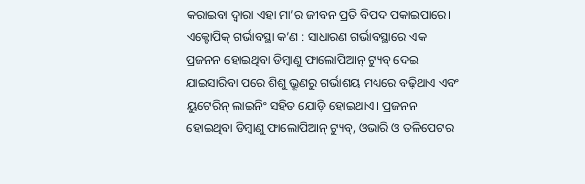କରାଇବା ଦ୍ୱାରା ଏହା ମା’ର ଜୀବନ ପ୍ରତି ବିପଦ ପକାଇପାରେ।
ଏକ୍ଟୋପିକ୍‌ ଗର୍ଭାବସ୍ଥା କ’ଣ : ସାଧାରଣ ଗର୍ଭାବସ୍ଥାରେ ଏକ ପ୍ରଜନନ ହୋଇଥିବା ଡିମ୍ବାଣୁ ଫାଲୋପିଆନ୍‌ ଟ୍ୟୁବ୍‌ ଦେଇ ଯାଇସାରିବା ପରେ ଶିଶୁ ଭ୍ରୂଣରୁ ଗର୍ଭାଶୟ ମଧ୍ୟରେ ବଢ଼ିଥାଏ ଏବଂ ୟୁଟେରିନ୍‌ ଲାଇନିଂ ସହିତ ଯୋଡ଼ି ହୋଇଥାଏ। ପ୍ରଜନନ ହୋଇଥିବା ଡିମ୍ବାଣୁ ଫାଲୋପିଆନ୍‌ ଟ୍ୟୁବ୍‌, ଓଭାରି ଓ ତଳିପେଟର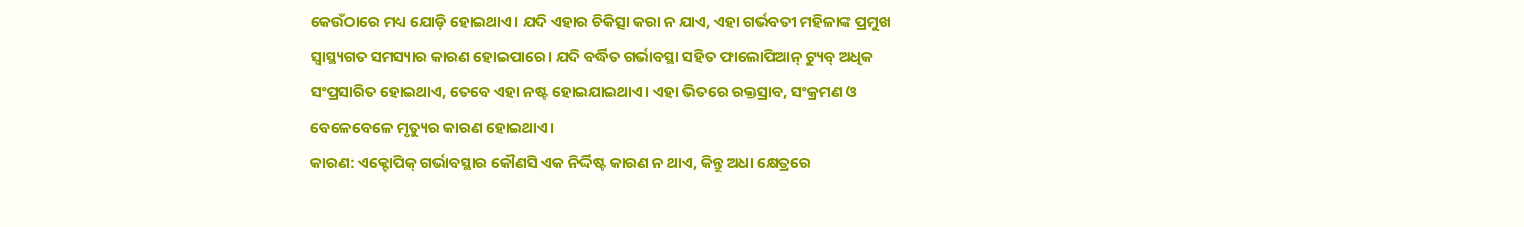କେଉଁଠାରେ ମଧ୍ୟ ଯୋଡ଼ି ହୋଇଥାଏ। ଯଦି ଏହାର ଚିକିତ୍ସା କରା ନ ଯାଏ, ଏହା ଗର୍ଭବତୀ ମହିଳାଙ୍କ ପ୍ରମୁଖ ସ୍ବାସ୍ଥ୍ୟଗତ ସମସ୍ୟାର କାରଣ ହୋଇପାରେ। ଯଦି ବର୍ଦ୍ଧିତ ଗର୍ଭାବସ୍ଥା ସହିତ ଫାଲୋପିଆନ୍‌ ଟ୍ୟୁବ୍‌ ଅଧିକ ସଂପ୍ରସାରିତ ହୋଇଥାଏ, ତେବେ ଏହା ନଷ୍ଟ ହୋଇଯାଇଥାଏ। ଏହା ଭିତରେ ରକ୍ତସ୍ରାବ, ସଂକ୍ରମଣ ଓ ବେଳେବେଳେ ମୃତ୍ୟୁର କାରଣ ହୋଇଥାଏ।
କାରଣ: ଏକ୍ଟୋପିକ୍‌ ଗର୍ଭାବସ୍ଥାର କୌଣସି ଏକ ନିର୍ଦ୍ଦିଷ୍ଟ କାରଣ ନ ଥାଏ, କିନ୍ତୁ ଅଧା କ୍ଷେତ୍ରରେ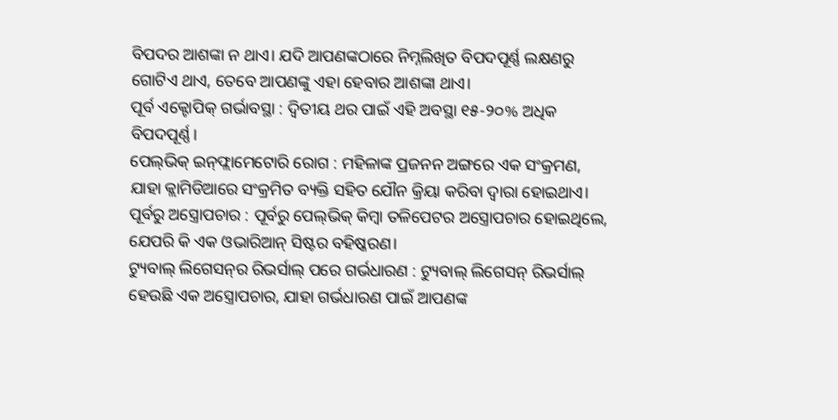ବିପଦର ଆଶଙ୍କା ନ ଥାଏ। ଯଦି ଆପଣଙ୍କଠାରେ ନିମ୍ନଲିଖିତ ବିପଦପୂର୍ଣ୍ଣ ଲକ୍ଷଣରୁ ଗୋଟିଏ ଥାଏ, ତେବେ ଆପଣଙ୍କୁ ଏହା ହେବାର ଆଶଙ୍କା ଥାଏ।
ପୂର୍ବ ଏକ୍ଟୋପିକ୍‌ ଗର୍ଭାବସ୍ଥା : ଦ୍ୱିତୀୟ ଥର ପାଇଁ ଏହି ଅବସ୍ଥା ୧୫-୨୦% ଅଧିକ ବିପଦପୂର୍ଣ୍ଣ।
ପେଲ୍‌ଭିକ୍‌ ଇନ୍‌ଫ୍ଲାମେଟୋରି ରୋଗ : ମହିଳାଙ୍କ ପ୍ରଜନନ ଅଙ୍ଗରେ ଏକ ସଂକ୍ରମଣ, ଯାହା କ୍ଲାମିଡିଆରେ ସଂକ୍ରମିତ ବ୍ୟକ୍ତି ସହିତ ଯୌନ କ୍ରିୟା କରିବା ଦ୍ୱାରା ହୋଇଥାଏ।
ପୂର୍ବରୁ ଅସ୍ତ୍ରୋପଚାର : ପୂର୍ବରୁ ପେଲ୍‌ଭିକ୍‌ କିମ୍ବା ତଳିପେଟର ଅସ୍ତ୍ରୋପଚାର ହୋଇଥିଲେ, ଯେପରି କି ଏକ ଓଭାରିଆନ୍‌ ସିଷ୍ଟର ବହିଷ୍କରଣ।
ଟ୍ୟୁବାଲ୍‌ ଲିଗେସନ୍‌ର ରିଭର୍ସାଲ୍‌ ପରେ ଗର୍ଭଧାରଣ : ଟ୍ୟୁବାଲ୍‌ ଲିଗେସନ୍‌ ରିଭର୍ସାଲ୍‌ ହେଉଛି ଏକ ଅସ୍ତ୍ରୋପଚାର, ଯାହା ଗର୍ଭଧାରଣ ପାଇଁ ଆପଣଙ୍କ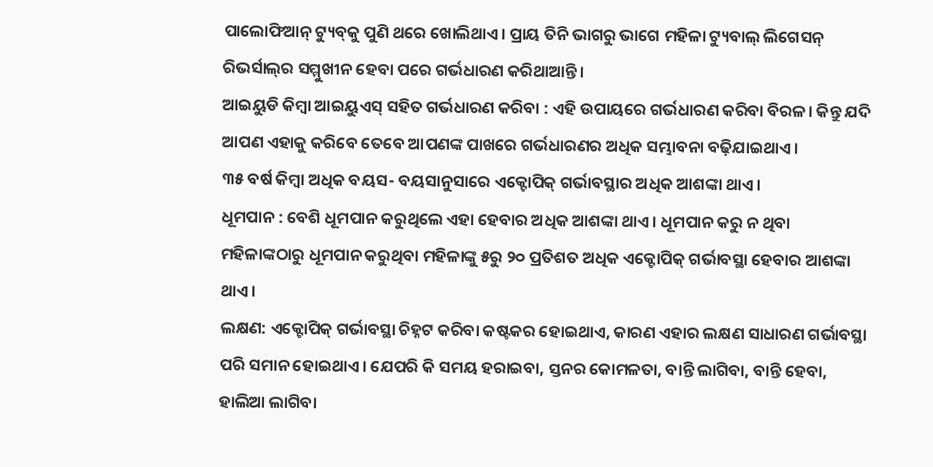ପାଲୋଫିଆନ୍‌ ଟ୍ୟୁବ୍‌କୁ ପୁଣି ଥରେ ଖୋଲିଥାଏ। ପ୍ରାୟ ତିନି ଭାଗରୁ ଭାଗେ ମହିଳା ଟ୍ୟୁବାଲ୍‌ ଲିଗେସନ୍‌ ରିଭର୍ସାଲ୍‌ର ସମ୍ମୁଖୀନ ହେବା ପରେ ଗର୍ଭଧାରଣ କରିଥାଆନ୍ତି।
ଆଇୟୁଡି କିମ୍ବା ଆଇୟୁଏସ୍‌ ସହିତ ଗର୍ଭଧାରଣ କରିବା : ଏହି ଉପାୟରେ ଗର୍ଭଧାରଣ କରିବା ବିରଳ। କିନ୍ତୁ ଯଦି ଆପଣ ଏହାକୁ କରିବେ ତେବେ ଆପଣଙ୍କ ପାଖରେ ଗର୍ଭଧାରଣର ଅଧିକ ସମ୍ଭାବନା ବଢ଼ିଯାଇଥାଏ।
୩୫ ବର୍ଷ କିମ୍ବା ଅଧିକ ବୟସ- ବୟସାନୁସାରେ ଏକ୍ଟୋପିକ୍‌ ଗର୍ଭାବସ୍ଥାର ଅଧିକ ଆଶଙ୍କା ଥାଏ।
ଧୂମପାନ : ବେଶି ଧୂମପାନ କରୁଥିଲେ ଏହା ହେବାର ଅଧିକ ଆଶଙ୍କା ଥାଏ। ଧୂମପାନ କରୁ ନ ଥିବା ମହିଳାଙ୍କଠାରୁ ଧୂମପାନ କରୁଥିବା ମହିଳାଙ୍କୁ ୫ରୁ ୨୦ ପ୍ରତିଶତ ଅଧିକ ଏକ୍ଟୋପିକ୍‌ ଗର୍ଭାବସ୍ଥା ହେବାର ଆଶଙ୍କା ଥାଏ।
ଲକ୍ଷଣ: ଏକ୍ଟୋପିକ୍‌ ଗର୍ଭାବସ୍ଥା ଚିହ୍ନଟ କରିବା କଷ୍ଟକର ହୋଇଥାଏ, କାରଣ ଏହାର ଲକ୍ଷଣ ସାଧାରଣ ଗର୍ଭାବସ୍ଥା ପରି ସମାନ ହୋଇଥାଏ। ଯେପରି କି ସମୟ ହରାଇବା, ସ୍ତନର କୋମଳତା, ବାନ୍ତି ଲାଗିବା, ବାନ୍ତି ହେବା, ହାଲିଆ ଲାଗିବା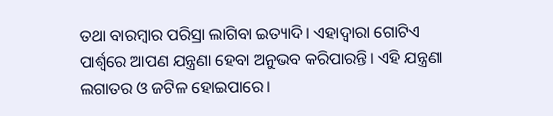ତଥା ବାରମ୍ବାର ପରିସ୍ରା ଲାଗିବା ଇତ୍ୟାଦି। ଏହାଦ୍ୱାରା ଗୋଟିଏ ପାର୍ଶ୍ୱରେ ଆପଣ ଯନ୍ତ୍ରଣା ହେବା ଅନୁଭବ କରିପାରନ୍ତି। ଏହି ଯନ୍ତ୍ରଣା ଲଗାତର ଓ ଜଟିଳ ହୋଇପାରେ।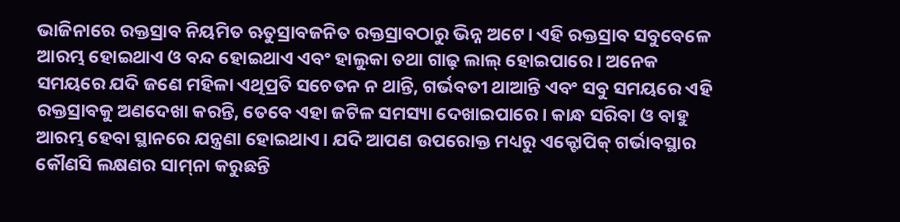ଭାଜିନାରେ ରକ୍ତସ୍ରାବ ନିୟମିତ ଋତୁସ୍ରାବଜନିତ ରକ୍ତସ୍ରାବଠାରୁ ଭିନ୍ନ ଅଟେ। ଏହି ରକ୍ତସ୍ରାବ ସବୁବେଳେ ଆରମ୍ଭ ହୋଇଥାଏ ଓ ବନ୍ଦ ହୋଇଥାଏ ଏବଂ ହାଲୁକା ତଥା ଗାଢ଼ ଲାଲ୍‌ ହୋଇପାରେ। ଅନେକ ସମୟରେ ଯଦି ଜଣେ ମହିଳା ଏଥିପ୍ରତି ସଚେତନ ନ ଥାନ୍ତି, ଗର୍ଭବତୀ ଥାଆନ୍ତି ଏବଂ ସବୁ ସମୟରେ ଏହି ରକ୍ତସ୍ରାବକୁ ଅଣଦେଖା କରନ୍ତି, ତେବେ ଏହା ଜଟିଳ ସମସ୍ୟା ଦେଖାଇପାରେ। କାନ୍ଧ ସରିବା ଓ ବାହୁ ଆରମ୍ଭ ହେବା ସ୍ଥାନରେ ଯନ୍ତ୍ରଣା ହୋଇଥାଏ। ଯଦି ଆପଣ ଉପରୋକ୍ତ ମଧ୍ୟରୁ ଏକ୍ଟୋପିକ୍‌ ଗର୍ଭାବସ୍ଥାର କୌଣସି ଲକ୍ଷଣର ସାମ୍‌ନା କରୁଛନ୍ତି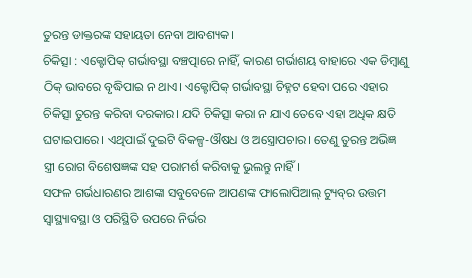ତୁରନ୍ତ ଡାକ୍ତରଙ୍କ ସହାୟତା ନେବା ଆବଶ୍ୟକ।
ଚିକିତ୍ସା : ଏକ୍ଟୋପିକ୍‌ ଗର୍ଭାବସ୍ଥା ବଞ୍ଚତ୍ପାରେ ନାହିଁ, କାରଣ ଗର୍ଭାଶୟ ବାହାରେ ଏକ ଡିମ୍ବାଣୁ ଠିକ୍‌ ଭାବରେ ବୃଦ୍ଧିପାଇ ନ ଥାଏ। ଏକ୍ଟୋପିକ୍‌ ଗର୍ଭାବସ୍ଥା ଚିହ୍ନଟ ହେବା ପରେ ଏହାର ଚିକିତ୍ସା ତୁରନ୍ତ କରିବା ଦରକାର। ଯଦି ଚିକିତ୍ସା କରା ନ ଯାଏ ତେବେ ଏହା ଅଧିକ କ୍ଷତି ଘଟାଇପାରେ। ଏଥିପାଇଁ ଦୁଇଟି ବିକଳ୍ପ-ଔଷଧ ଓ ଅସ୍ତ୍ରୋପଚାର। ତେଣୁ ତୁରନ୍ତ ଅଭିଜ୍ଞ ସ୍ତ୍ରୀ ରୋଗ ବିଶେଷଜ୍ଞଙ୍କ ସହ ପରାମର୍ଶ କରିବାକୁ ଭୁଲନ୍ତୁ ନାହିଁ।
ସଫଳ ଗର୍ଭଧାରଣର ଆଶଙ୍କା ସବୁବେଳେ ଆପଣଙ୍କ ଫାଲୋପିଆଲ୍‌ ଟ୍ୟୁବ୍‌ର ଉତ୍ତମ ସ୍ବାସ୍ଥ୍ୟାବସ୍ଥା ଓ ପରିସ୍ଥିତି ଉପରେ ନିର୍ଭର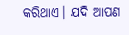କରିଥାଏ। ଯଦି ଆପଣ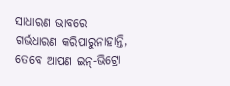ସାଧାରଣ ଭାବରେ ଗର୍ଭଧାରଣ କରିପାରୁନାହାନ୍ତି, ତେବେ ଆପଣ ଇନ୍‌-ଭିଟ୍ରୋ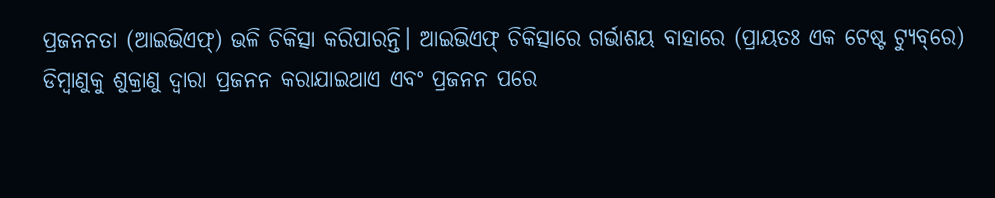ପ୍ରଜନନତା (ଆଇଭିଏଫ୍‌) ଭଳି ଚିକିତ୍ସା କରିପାରନ୍ତି। ଆଇଭିଏଫ୍‌ ଚିକିତ୍ସାରେ ଗର୍ଭାଶୟ ବାହାରେ (ପ୍ରାୟତଃ ଏକ ଟେଷ୍ଟ ଟ୍ୟୁବ୍‌ରେ) ଡିମ୍ବାଣୁକୁ ଶୁକ୍ରାଣୁ ଦ୍ୱାରା ପ୍ରଜନନ କରାଯାଇଥାଏ ଏବଂ ପ୍ରଜନନ ପରେ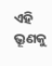ଏହି ଭ୍ରୂଣକୁ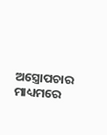ଅସ୍ତ୍ରୋପଚାର ମାଧ୍ୟମରେ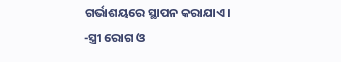ଗର୍ଭାଶୟରେ ସ୍ଥାପନ କରାଯାଏ।
-ସ୍ତ୍ରୀ ରୋଗ ଓ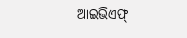ଆଇଭିଏଫ୍‌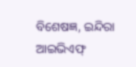ବିଶେଷଜ୍ଞ, ଇନ୍ଦିରା ଆଇଭିଏଫ୍‌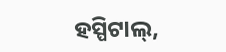ହସ୍ପିଟାଲ୍‌,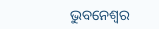ଭୁବନେଶ୍ୱର